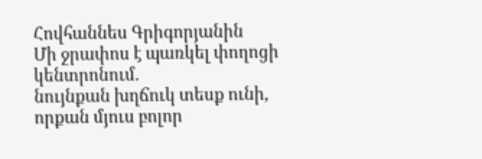Հովհաննես Գրիգորյանին
Մի ջրափոս է պառկել փողոցի կենտրոնում.
նույնքան խղճուկ տեսք ունի, որքան մյուս բոլոր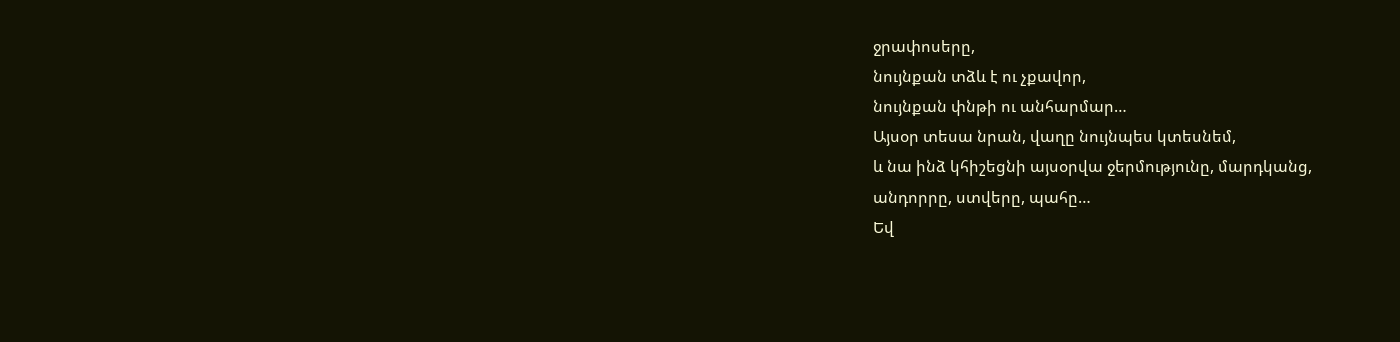ջրափոսերը,
նույնքան տձև է ու չքավոր,
նույնքան փնթի ու անհարմար…
Այսօր տեսա նրան, վաղը նույնպես կտեսնեմ,
և նա ինձ կհիշեցնի այսօրվա ջերմությունը, մարդկանց,
անդորրը, ստվերը, պահը…
Եվ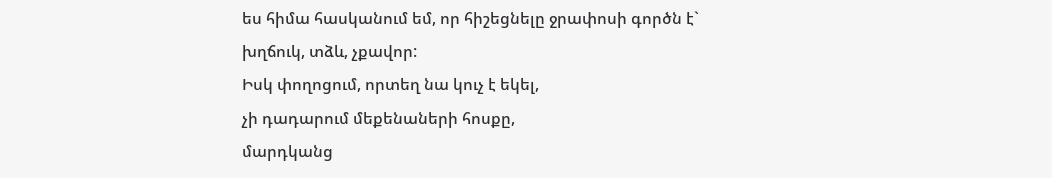ես հիմա հասկանում եմ, որ հիշեցնելը ջրափոսի գործն է`
խղճուկ, տձև, չքավոր:
Իսկ փողոցում, որտեղ նա կուչ է եկել,
չի դադարում մեքենաների հոսքը,
մարդկանց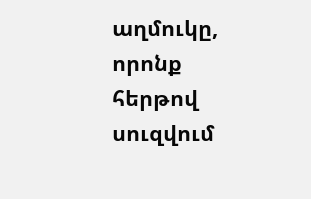աղմուկը,
որոնք հերթով սուզվում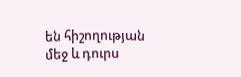են հիշողության մեջ և դուրս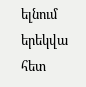ելնում
երեկվա հետ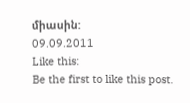միասին:
09.09.2011
Like this:
Be the first to like this post.